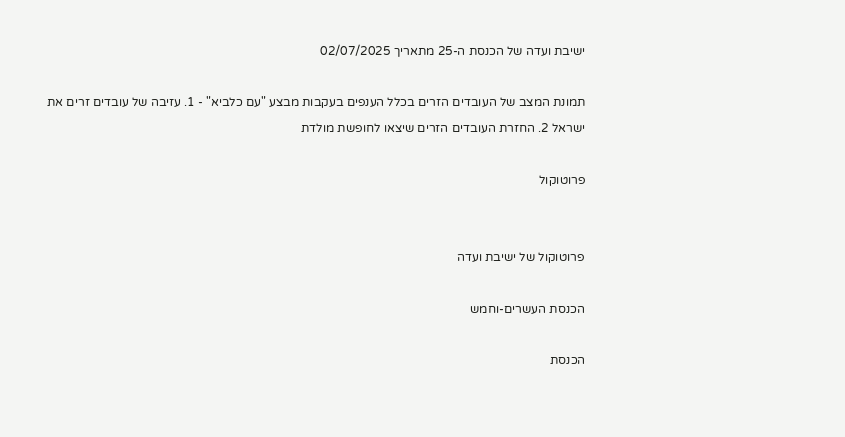ישיבת ועדה של הכנסת ה-25 מתאריך 02/07/2025

תמונת המצב של העובדים הזרים בכלל הענפים בעקבות מבצע "עם כלביא" - 1. עזיבה של עובדים זרים את ישראל 2. החזרת העובדים הזרים שיצאו לחופשת מולדת

פרוטוקול


פרוטוקול של ישיבת ועדה

הכנסת העשרים-וחמש

הכנסת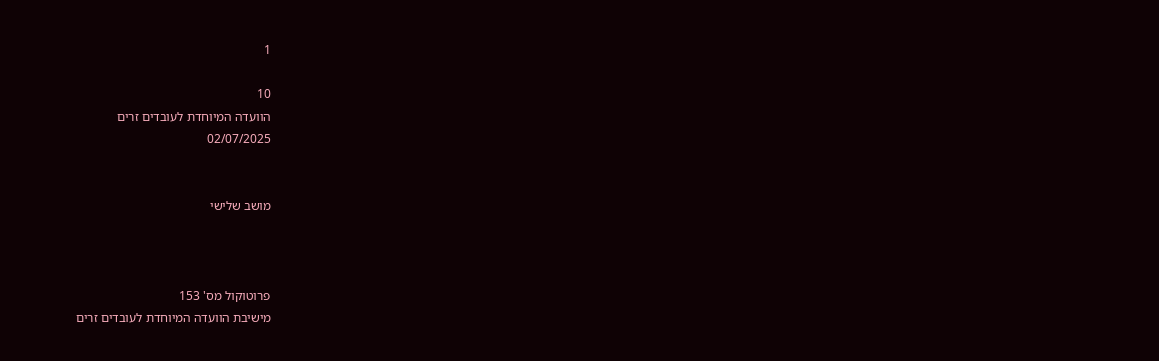1

10
הוועדה המיוחדת לעובדים זרים
02/07/2025


מושב שלישי



פרוטוקול מס' 153
מישיבת הוועדה המיוחדת לעובדים זרים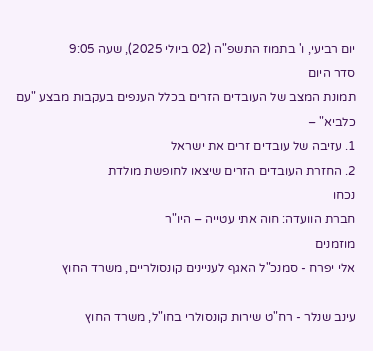יום רביעי, ו' בתמוז התשפ"ה (02 ביולי 2025), שעה 9:05
סדר היום
תמונת המצב של העובדים הזרים בכלל הענפים בעקבות מבצע "עם כלביא" –
1. עזיבה של עובדים זרים את ישראל
2. החזרת העובדים הזרים שיצאו לחופשת מולדת
נכחו
חברת הוועדה: חוה אתי עטייה – היו"ר
מוזמנים
אלי יפרח - סמנכ"ל האגף לעניינים קונסולריים, משרד החוץ

עינב שנלר - רח"ט שירות קונסולרי בחו"ל, משרד החוץ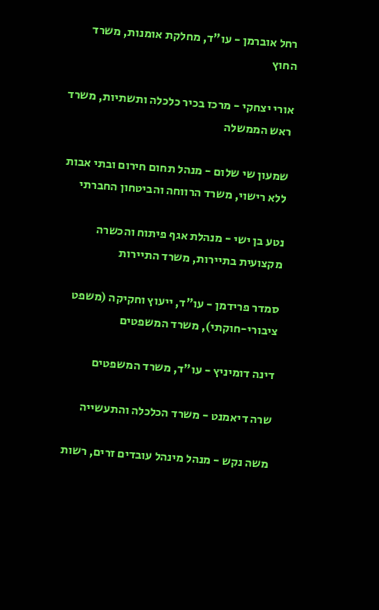רחל אוברמן - עו"ד, מחלקת אומנות, משרד החוץ

אורי יצחקי - מרכז בכיר כלכלה ותשתיות, משרד ראש הממשלה

שמעון שי שלום - מנהל תחום חירום ובתי אבות ללא רישוי, משרד הרווחה והביטחון החברתי

נטע בן ישי - מנהלת אגף פיתוח והכשרה מקצועית בתיירות, משרד התיירות

סמדר פרידמן - עו"ד, ייעוץ וחקיקה (משפט ציבורי-חוקתי), משרד המשפטים

דינה דומיניץ - עו"ד, משרד המשפטים

שרה דיאמנט - משרד הכלכלה והתעשייה

משה נקש - מנהל מינהל עובדים זרים, רשות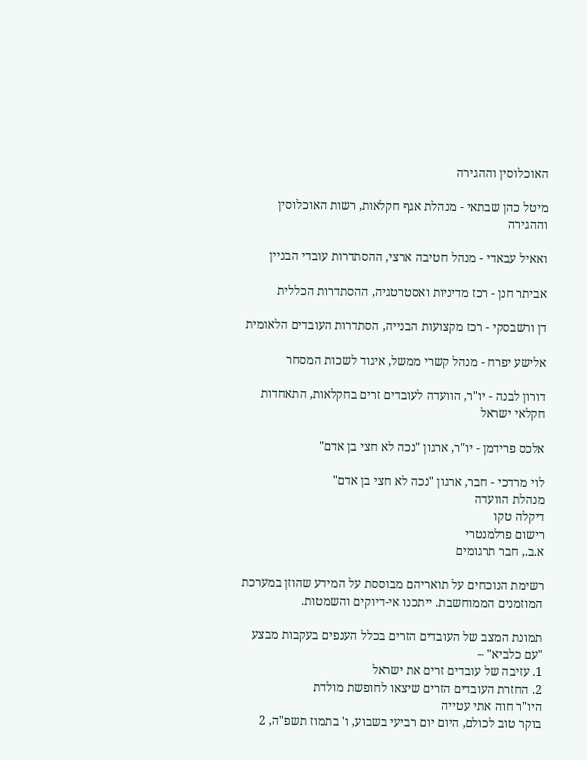האוכלוסין וההגירה

מיטל כהן שבתאי - מנהלת אגף חקלאות, רשות האוכלוסין וההגירה

ואאיל עבאדי - מנהל חטיבה ארצי, ההסתדרות עובדי הבניין

אביתר חנן - רכז מדיניות ואסטרטגיה, ההסתדרות הכללית

דן ורשבסקי - רכז מקצועות הבנייה, הסתדרות העובדים הלאומית

אלישע יפרח - מנהל קשרי ממשל, איגוד לשכות המסחר

דורון לבנה - יו"ר, הוועדה לעובדים זרים בחקלאות, התאחדות חקלאי ישראל

אלכס פרידמן - יו"ר, ארגון "נכה לא חצי בן אדם"

לוי מרדכי - חבר, ארגון "נכה לא חצי בן אדם"
מנהלת הוועדה
דיקלה טקו
רישום פרלמנטרי
א.ב., חבר תרגומים

רשימת הנוכחים על תואריהם מבוססת על המידע שהוזן במערכת המוזמנים הממוחשבת. ייתכנו אי-דיוקים והשמטות.

תמונת המצב של העובדים הזרים בכלל הענפים בעקבות מבצע "עם כלביא" –
1. עזיבה של עובדים זרים את ישראל
2. החזרת העובדים הזרים שיצאו לחופשת מולדת
היו"ר חוה אתי עטייה
בוקר טוב לכולם, היום יום רביעי בשבוע, ו' בתמוז תשפ"ה, 2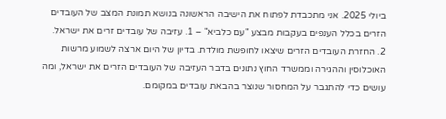ביולי 2025. אני מתכבדת לפתוח את הישיבה הראשונה בנושא תמונת המצב של העובדים הזרים בכלל הענפים בעקבות מבצע "עם כלביא" – 1. עזיבה של עובדים זרים את ישראל. 2. החזרת העובדים הזרים שיצאו לחופשת מולדת. בדיון של היום ארצה לשמוע מרשות האוכלוסין וההגירה וממשרד החוץ נתונים בדבר העזיבה של העובדים הזרים את ישראל, ומה עושים כדי להתגבר על המחסור שנוצר בהבאת עובדים במקומם.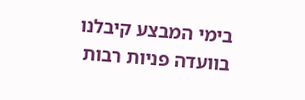בימי המבצע קיבלנו בוועדה פניות רבות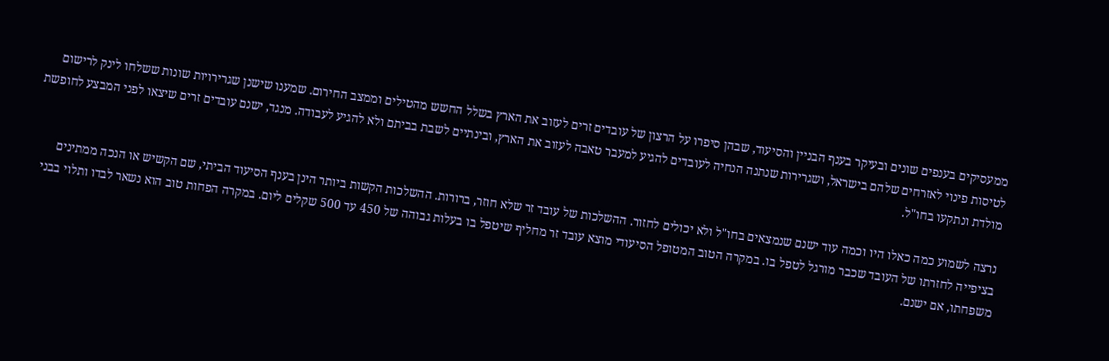ממעסיקים בענפים שונים ובעיקר בענף הבניין והסיעוד, שבהן סיפרו על הרצון של עובדים זרים לעזוב את הארץ בשלל החשש מהטילים וממצב החירום. שמענו שישנן שגרירויות שונות ששלחו לינק לרישום לטיסות פינוי לאזרחים שלהם בישראל, ושגרירות שנתנה הנחיה לעובדים להגיע למעבר טאבה לעזוב את הארץ, ובינתיים לשבת בביתם ולא להגיע לעבודה. מנגד, ישנם עובדים זרים שיצאו לפני המבצע לחופשת מולדת ונתקעו בחו"ל.

נרצה לשמוע כמה כאלו היו וכמה עוד ישנם שנמצאים בחו"ל ולא יכולים לחזור. ההשלכות של עובד זר שלא חוזר, ברורות. ההשלכות הקשות ביותר הינן בענף הסיעוד הביתי, שם הקשיש או הנכה ממתינים בציפייה לחזרתו של העובד שכבר מורגל לטפל בו. במקרה הטוב המטופל הסיעודי מוצא עובד זר מחליף שיטפל בו בעלות גבוהה של 450 עד 500 שקלים ליום. במקרה הפחות טוב הוא נשאר לבדו ותלוי בבני משפחתו, אם ישנם.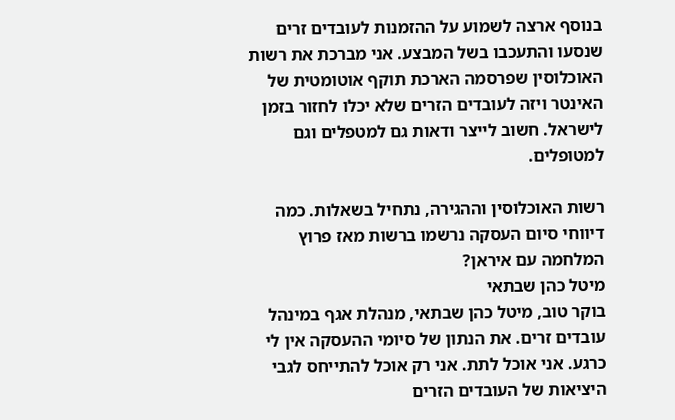בנוסף ארצה לשמוע על ההזמנות לעובדים זרים שנסעו והתעכבו בשל המבצע. אני מברכת את רשות האוכלוסין שפרסמה הארכת תוקף אוטומטית של האינטר ויזה לעובדים הזרים שלא יכלו לחזור בזמן לישראל. חשוב לייצר ודאות גם למטפלים וגם למטופלים.

רשות האוכלוסין וההגירה, נתחיל בשאלות. כמה דיווחי סיום העסקה נרשמו ברשות מאז פרוץ המלחמה עם איראן?
מיטל כהן שבתאי
בוקר טוב, מיטל כהן שבתאי, מנהלת אגף במינהל עובדים זרים. את הנתון של סיומי ההעסקה אין לי כרגע. אני אוכל לתת. אני רק אוכל להתייחס לגבי היציאות של העובדים הזרים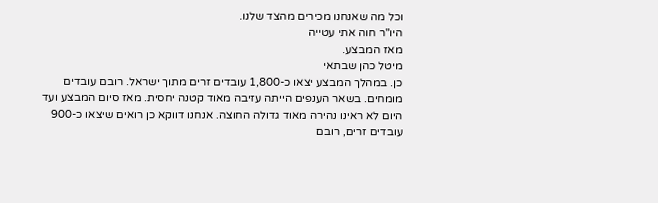וכל מה שאנחנו מכירים מהצד שלנו.
היו"ר חוה אתי עטייה
מאז המבצע.
מיטל כהן שבתאי
כן. במהלך המבצע יצאו כ-1,800 עובדים זרים מתוך ישראל. רובם עובדים מומחים. בשאר הענפים הייתה עזיבה מאוד קטנה יחסית. מאז סיום המבצע ועד היום לא ראינו נהירה מאוד גדולה החוצה. אנחנו דווקא כן רואים שיצאו כ-900 עובדים זרים, רובם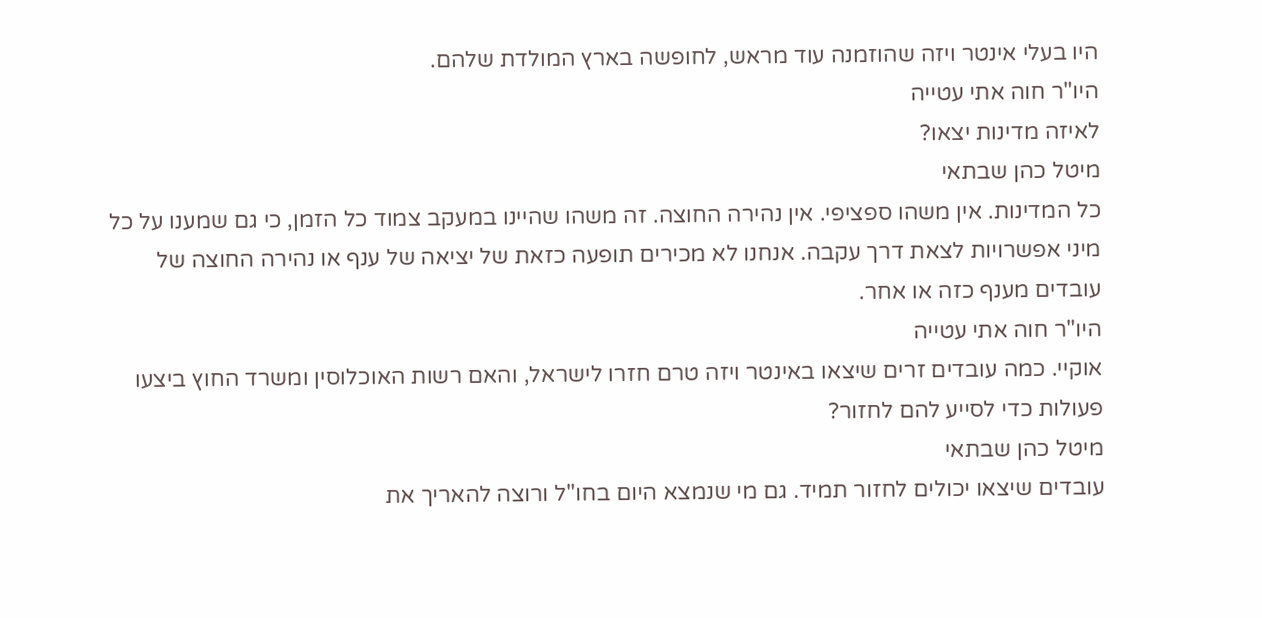היו בעלי אינטר ויזה שהוזמנה עוד מראש, לחופשה בארץ המולדת שלהם.
היו"ר חוה אתי עטייה
לאיזה מדינות יצאו?
מיטל כהן שבתאי
כל המדינות. אין משהו ספציפי. אין נהירה החוצה. זה משהו שהיינו במעקב צמוד כל הזמן, כי גם שמענו על כל מיני אפשרויות לצאת דרך עקבה. אנחנו לא מכירים תופעה כזאת של יציאה של ענף או נהירה החוצה של עובדים מענף כזה או אחר.
היו"ר חוה אתי עטייה
אוקיי. כמה עובדים זרים שיצאו באינטר ויזה טרם חזרו לישראל, והאם רשות האוכלוסין ומשרד החוץ ביצעו פעולות כדי לסייע להם לחזור?
מיטל כהן שבתאי
עובדים שיצאו יכולים לחזור תמיד. גם מי שנמצא היום בחו"ל ורוצה להאריך את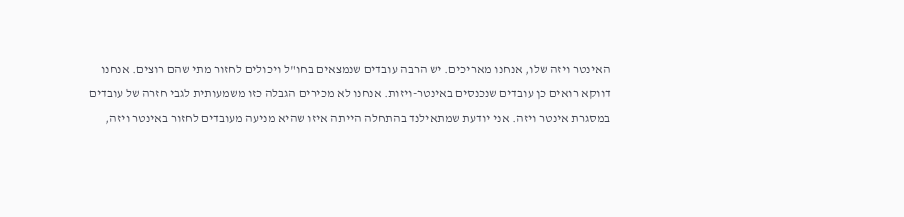האינטר ויזה שלו, אנחנו מאריכים. יש הרבה עובדים שנמצאים בחו"ל ויכולים לחזור מתי שהם רוצים. אנחנו דווקא רואים כן עובדים שנכנסים באינטר-ויזות. אנחנו לא מכירים הגבלה כזו משמעותית לגבי חזרה של עובדים במסגרת אינטר ויזה. אני יודעת שמתאילנד בהתחלה הייתה איזו שהיא מניעה מעובדים לחזור באינטר ויזה,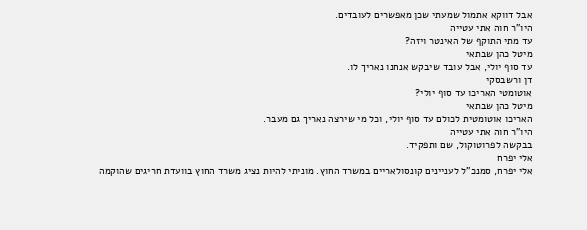אבל דווקא אתמול שמעתי שכן מאפשרים לעובדים.
היו"ר חוה אתי עטייה
עד מתי התוקף של האינטר ויזה?
מיטל כהן שבתאי
עד סוף יולי, אבל עובד שיבקש אנחנו נאריך לו.
דן ורשבסקי
אוטומטי האריכו עד סוף יולי?
מיטל כהן שבתאי
האריכו אוטומטית לכולם עד סוף יולי, וכל מי שירצה נאריך גם מעבר.
היו"ר חוה אתי עטייה
בבקשה לפרוטוקול, שם ותפקיד.
אלי יפרח
אלי יפרח, סמנכ"ל לעניינים קונסולאריים במשרד החוץ. מוניתי להיות נציג משרד החוץ בוועדת חריגים שהוקמה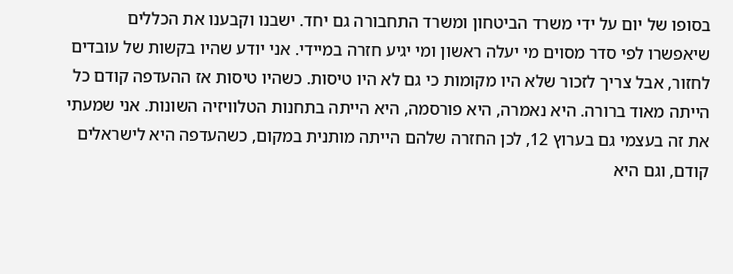בסופו של יום על ידי משרד הביטחון ומשרד התחבורה גם יחד. ישבנו וקבענו את הכללים שיאפשרו לפי סדר מסוים מי יעלה ראשון ומי יגיע חזרה במיידי. אני יודע שהיו בקשות של עובדים לחזור, אבל צריך לזכור שלא היו מקומות כי גם לא היו טיסות. כשהיו טיסות אז ההעדפה קודם כל הייתה מאוד ברורה. היא נאמרה, היא פורסמה, היא הייתה בתחנות הטלוויזיה השונות. אני שמעתי את זה בעצמי גם בערוץ 12, לכן החזרה שלהם הייתה מותנית במקום, כשהעדפה היא לישראלים קודם, וגם היא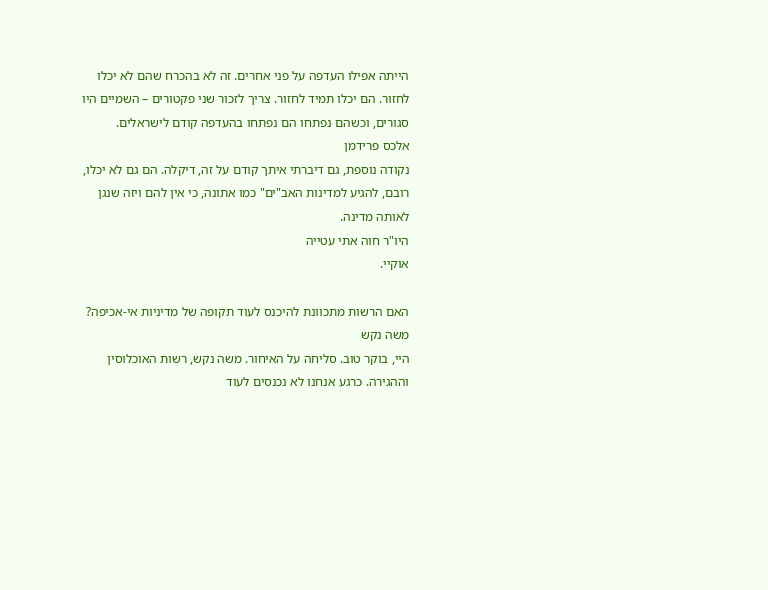הייתה אפילו העדפה על פני אחרים. זה לא בהכרח שהם לא יכלו לחזור. הם יכלו תמיד לחזור. צריך לזכור שני פקטורים – השמיים היו סגורים, וכשהם נפתחו הם נפתחו בהעדפה קודם לישראלים.
אלכס פרידמן
נקודה נוספת, גם דיברתי איתך קודם על זה, דיקלה. הם גם לא יכלו, רובם, להגיע למדינות האב"ים" כמו אתונה, כי אין להם ויזה שנגן לאותה מדינה.
היו"ר חוה אתי עטייה
אוקיי.

האם הרשות מתכוונת להיכנס לעוד תקופה של מדיניות אי-אכיפה?
משה נקש
היי, בוקר טוב. סליחה על האיחור. משה נקש, רשות האוכלוסין וההגירה. כרגע אנחנו לא נכנסים לעוד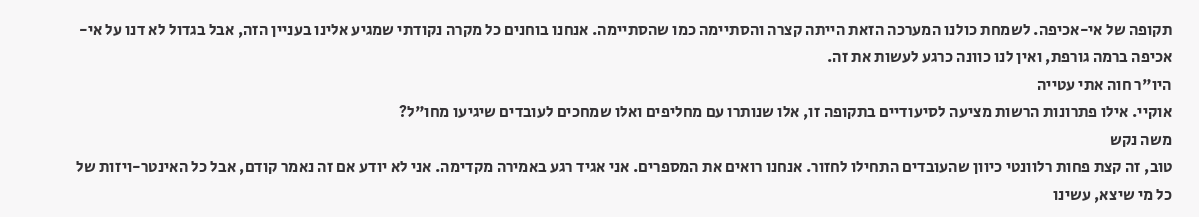תקופה של אי-אכיפה. לשמחת כולנו המערכה הזאת הייתה קצרה והסתיימה כמו שהסתיימה. אנחנו בוחנים כל מקרה נקודתי שמגיע אלינו בעניין הזה, אבל בגדול לא דנו על אי-אכיפה ברמה גורפת, ואין לנו כוונה כרגע לעשות את זה.
היו"ר חוה אתי עטייה
אוקיי. אילו פתרונות הרשות מציעה לסיעודיים בתקופה זו, אלו שנותרו עם מחליפים ואלו שמחכים לעובדים שיגיעו מחו"ל?
משה נקש
טוב, זה קצת פחות רלוונטי כיוון שהעובדים התחילו לחזור. אנחנו רואים את המספרים. אני אגיד רגע באמירה מקדימה. אני לא יודע אם זה נאמר קודם, אבל כל האינטר-ויזות של כל מי שיצא, עשינו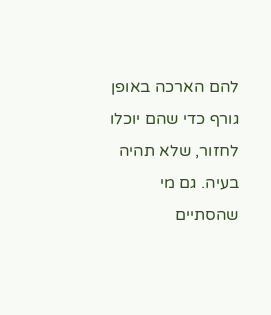להם הארכה באופן גורף כדי שהם יוכלו לחזור, שלא תהיה בעיה. גם מי שהסתיים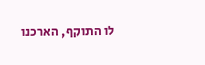לו התוקף, הארכנו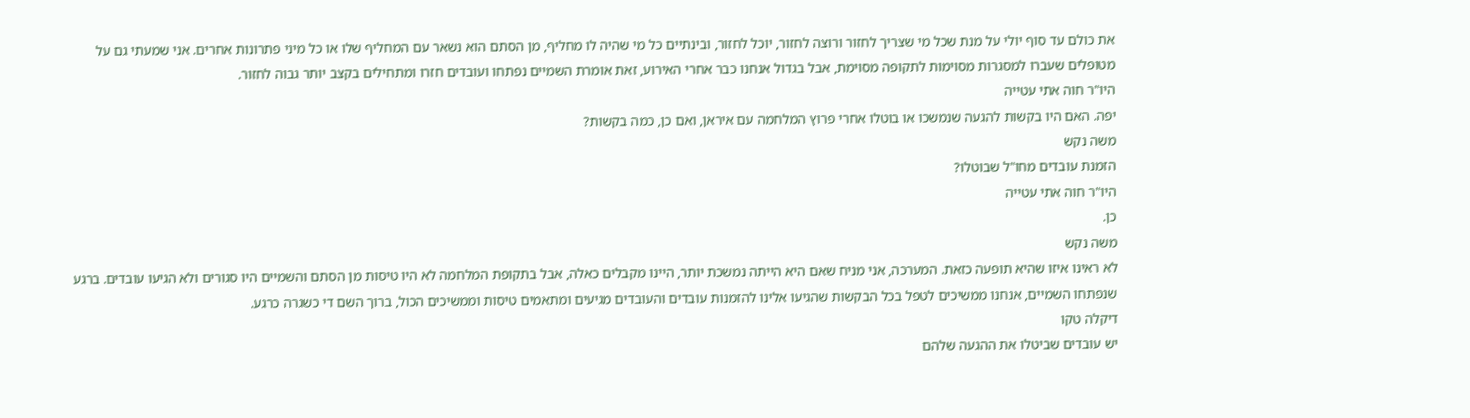את כולם עד סוף יולי על מנת שכל מי שצריך לחזור ורוצה לחזור, יוכל לחזור, ובינתיים כל מי שהיה לו מחליף, מן הסתם הוא נשאר עם המחליף שלו או כל מיני פתרונות אחרים. אני שמעתי גם על מטופלים שעברו למסגרות מסוימות לתקופה מסוימת, אבל בגדול אנחנו כבר אחרי האירוע, זאת אומרת השמיים נפתחו ועובדים חזרו ומתחילים בקצב יותר גבוה לחזור.
היו"ר חוה אתי עטייה
יפה. האם היו בקשות להגעה שנמשכו או בוטלו אחרי פרוץ המלחמה עם איראן, ואם כן, כמה בקשות?
משה נקש
הזמנת עובדים מחו"ל שבוטלו?
היו"ר חוה אתי עטייה
כן.
משה נקש
לא ראינו איזו שהיא תופעה כזאת. המערכה, אני מניח שאם היא הייתה נמשכת יותר, היינו מקבלים כאלה, אבל בתקופת המלחמה לא היו טיסות מן הסתם והשמיים היו סגורים ולא הגיעו עובדים. ברגע שנפתחו השמיים, אנחנו ממשיכים לטפל בכל הבקשות שהגיעו אלינו להזמנות עובדים והעובדים מגיעים ומתאמים טיסות וממשיכים הכול, ברוך השם די כשגרה כרגע.
דיקלה טקו
יש עובדים שביטלו את ההגעה שלהם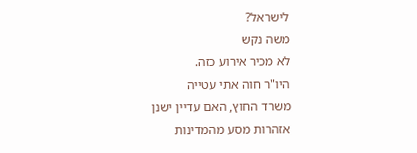לישראל?
משה נקש
לא מכיר אירוע כזה.
היו"ר חוה אתי עטייה
משרד החוץ, האם עדיין ישנן אזהרות מסע מהמדינות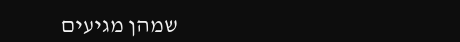שמהן מגיעים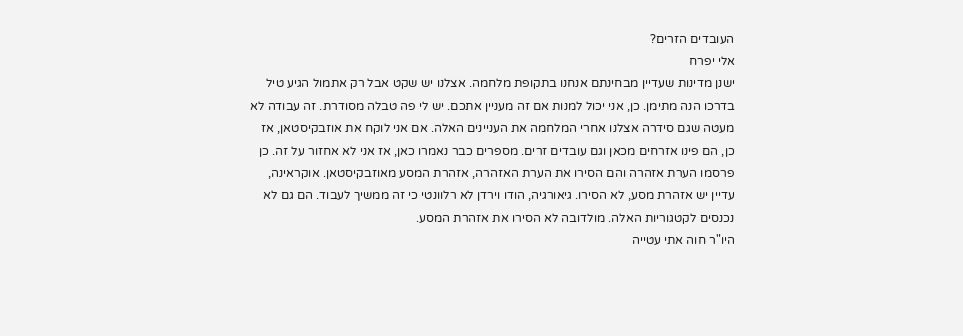העובדים הזרים?
אלי יפרח
ישנן מדינות שעדיין מבחינתם אנחנו בתקופת מלחמה. אצלנו יש שקט אבל רק אתמול הגיע טיל בדרכו הנה מתימן. כן, אני יכול למנות אם זה מעניין אתכם. יש לי פה טבלה מסודרת. זה עבודה לא מעטה שגם סידרה אצלנו אחרי המלחמה את העניינים האלה. אם אני לוקח את אוזבקיסטאן, אז כן, הם פינו אזרחים מכאן וגם עובדים זרים. מספרים כבר נאמרו כאן, אז אני לא אחזור על זה. כן פרסמו הערת אזהרה והם הסירו את הערת האזהרה, אזהרת המסע מאוזבקיסטאן. אוקראינה, עדיין יש אזהרת מסע, לא הסירו. גיאורגיה, הודו וירדן לא רלוונטי כי זה ממשיך לעבוד. הם גם לא נכנסים לקטגוריות האלה. מולדובה לא הסירו את אזהרת המסע.
היו"ר חוה אתי עטייה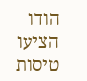הודו הציעו טיסות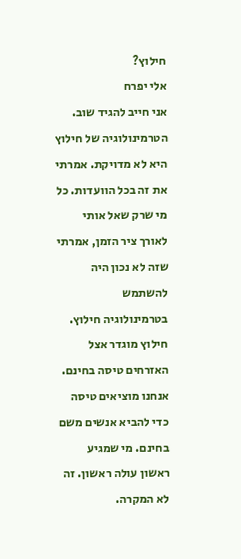חילוץ?
אלי יפרח
אני חייב להגיד שוב. הטרמינולוגיה של חילוץ היא לא מדויקת. אמרתי את זה בכל הוועדות. כל מי שרק שאל אותי לאורך ציר הזמן, אמרתי שזה לא נכון היה להשתמש בטרמינולוגיה חילוץ. חילוץ מוגדר אצל האזרחים טיסה בחינם. אנחנו מוציאים טיסה כדי להביא אנשים משם בחינם. מי שמגיע ראשון עולה ראשון. זה לא המקרה.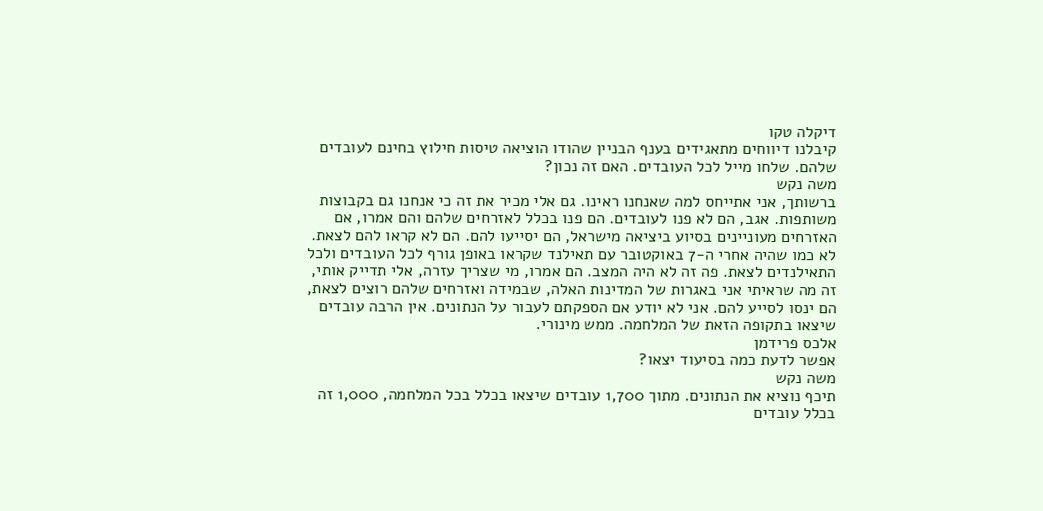דיקלה טקו
קיבלנו דיווחים מתאגידים בענף הבניין שהודו הוציאה טיסות חילוץ בחינם לעובדים שלהם. שלחו מייל לכל העובדים. האם זה נכון?
משה נקש
ברשותך, אני אתייחס למה שאנחנו ראינו. גם אלי מכיר את זה כי אנחנו גם בקבוצות משותפות. אגב, הם לא פנו לעובדים. הם פנו בכלל לאזרחים שלהם והם אמרו, אם האזרחים מעוניינים בסיוע ביציאה מישראל, הם יסייעו להם. הם לא קראו להם לצאת. לא כמו שהיה אחרי ה-7 באוקטובר עם תאילנד שקראו באופן גורף לכל העובדים ולכל התאילנדים לצאת. פה זה לא היה המצב. הם אמרו, מי שצריך עזרה, אלי תדייק אותי, זה מה שראיתי אני באגרות של המדינות האלה, שבמידה ואזרחים שלהם רוצים לצאת, הם ינסו לסייע להם. אני לא יודע אם הספקתם לעבור על הנתונים. אין הרבה עובדים שיצאו בתקופה הזאת של המלחמה. ממש מינורי.
אלכס פרידמן
אפשר לדעת כמה בסיעוד יצאו?
משה נקש
תיכף נוציא את הנתונים. מתוך 1,700 עובדים שיצאו בכלל בכל המלחמה, 1,000 זה בכלל עובדים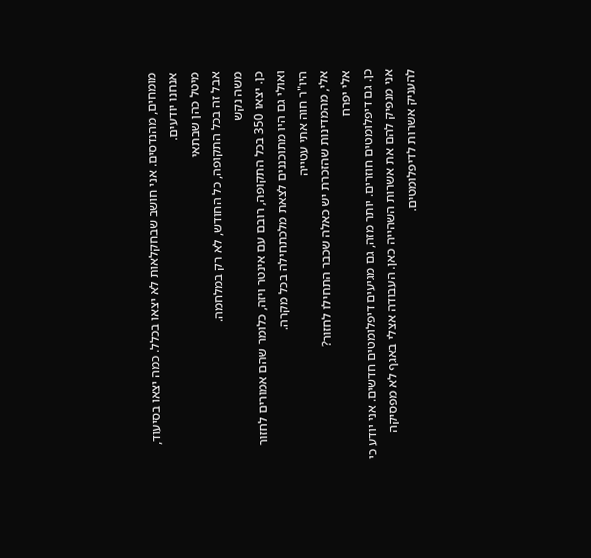מומחים, מהנדסים. אני חושב שבחקלאות לא יצאו בכלל. כמה יצאו בסיעוד, אנחנו יודעים.
מיטל כהן שבתאי
אבל זה בכל התקופה, כל החודש, לא רק במלחמה.
משה נקש
כן. יצאו 350 בכל התקופה, רובם עם אינטר ויזה, כלומר שהם אמורים לחזור ואולי גם היו מתוכננים לצאת מלכתחילה בכל מקרה.
היו"ר חוה אתי עטייה
אלי, מהמדינות שהזכרת יש כאלה שכבר התחילו לחזור?
אלי יפרח
כן. גם דיפלומטים חוזרים. יותר מזה, גם מגיעים דיפלומטים חדשים. אני יודע כי אני מנפיק להם את אשרות השהייה כאן. העבודה אצלי באגף לא מפסיקה להעניק אשרות לדיפלומטים.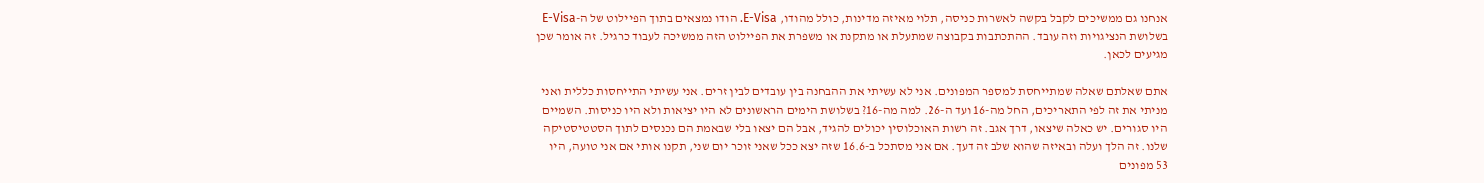אנחנו גם ממשיכים לקבל בקשה לאשרות כניסה, תלוי מאיזה מדינות, כולל מהודו, E-Visa. הודו נמצאים בתוך הפיילוט של ה-E-Visa בשלושת הנציגויות וזה עובד. ההתכתבות בקבוצה שמתעלת או מתקנת או משפרת את הפיילוט הזה ממשיכה לעבוד כרגיל. זה אומר שכן מגיעים לכאן.

אתם שאלתם שאלה שמתייחסת למספר המפונים. אני לא עשיתי את ההבחנה בין עובדים לבין זרים. אני עשיתי התייחסות כללית ואני מניתי את זה לפי התאריכים, החל מה-16 ועד ה-26. למה מה-16? בשלושת הימים הראשונים לא היו יציאות ולא היו כניסות. השמיים היו סגורים. יש כאלה שיצאו, דרך אגב. זה רשות האוכלוסין יכולים להגיד, אבל הם יצאו בלי שבאמת הם נכנסים לתוך הסטטיסטיקה שלנו. זה הלך ועלה ובאיזה שהוא שלב זה דעך. אם אני מסתכל ב-16.6 שזה יצא ככל שאני זוכר יום שני, תקנו אותי אם אני טועה, היו 53 מפונים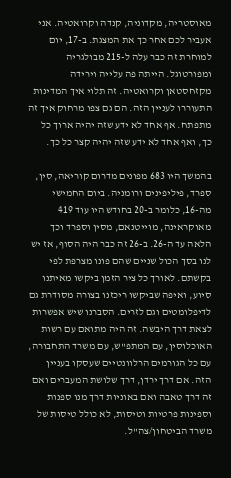מאוסטריה, מקדוניה, קנדה וקרואטיה. אני אעביר לכם אחר כך את המצגת. ב-17, יום למוחרת זה כבר עלה ל-215 מבולגריה ומפורטוגל. הייתה פה עלייה וירידה מקזחסטאן וקרואטיה. זה תלוי איך המדינות התעוררו לעניין הזה. הם גם צפו מרחוק איך זה מתפתח. אף אחד לא ידע שזה יהיה ארוך כל כך, ואף אחד לא ידע שזה יהיה קצר כל כך.

בהמשך היו 683 מפונים מדרום קוריאה, סין, ספרד, פיליפינים ורומניה. ביום החמישי מה-16, כלומר ב-20 בחודש היו עוד 419 מאוקראינה, מוייטנאם, מסין וספרד וכך הלאה עד ה-26. ב-26 זה כבר היה הסוף, אז יש לנו בסך הכול שניים שהם פונו מצרפת לפי בקשתם. לאורך כל ציר הזמן ביקשו מאיתנו סיוע, ואיפה שביקשו ריכזנו בצורה מסודרת גם לדיפלומטים וגם לזרים. הסברנו שיש אפשרות לצאת דרך היבשה. זה היה מתואם עם רשות האוכלוסין, עם המתפ"ש, עם משרד התחבורה, עם כל הגורמים הרלוונטיים שעסקו בעניין הזה. אם דרך ירדן, דרך שלושת המעברים ואם זה דרך טאבה ואם באוניות דרך מנו ספנות וספינות פרטיות וטיסות, לא כולל טיסות של משרד הביטחון/צה"ל.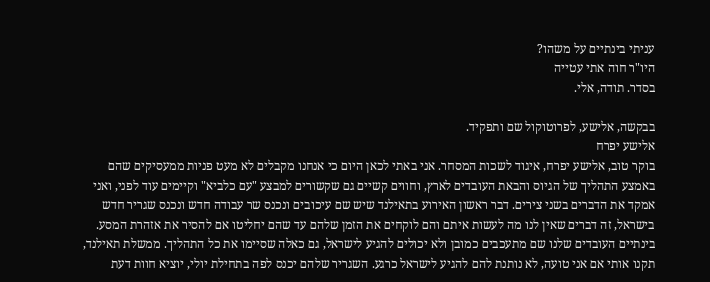עניתי בינתיים על משהו?
היו"ר חוה אתי עטייה
בסדר. תודה, אלי.

בבקשה, אלישע, לפרוטוקול שם ותפקיד.
אלישע יפרח
בוקר טוב, אלישע יפרח, איגוד לשכות המסחר. אני באתי לכאן היום כי אנחנו מקבלים לא מעט פניות ממעסיקים שהם באמצע התהליך של הגיוס והבאת העובדים לארץ, וחווים קשיים גם שקשורים למבצע "עם כלביא" וקיימים עוד לפני, ואני אמקד את הדברים בשני צירים. דבר ראשון האירוע בתאילנד שיש שם עיכובים ונכנס שר עבודה חדש ונכנס שגריר חדש בישראל, זה דברים שאין לנו מה לעשות איתם והם לוקחים את הזמן שלהם עד שהם יחליטו אם להסיר את אזהרת המסע. בינתיים העובדים שלנו שם מתעכבים כמובן ולא יכולים להגיע לישראל, גם כאלה שסיימו את כל התהליך. ממשלת תאילנד, תקנו אותי אם אני טועה, לא נותנת להם להגיע לישראל כרגע. השגריר שלהם יכנס לפה בתחילת יולי, יוציא חוות דעת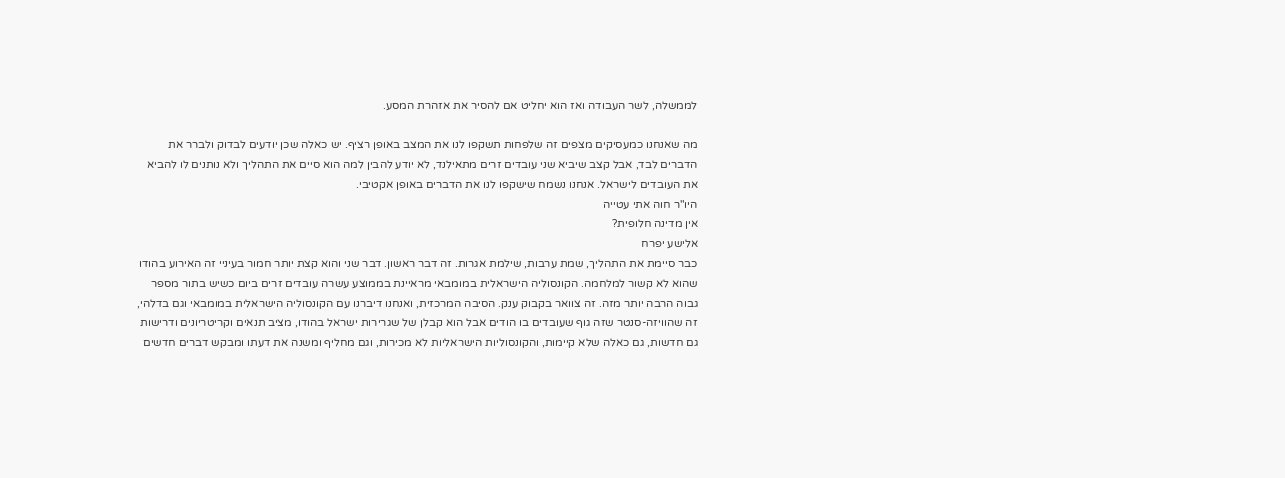לממשלה, לשר העבודה ואז הוא יחליט אם להסיר את אזהרת המסע.

מה שאנחנו כמעסיקים מצפים זה שלפחות תשקפו לנו את המצב באופן רציף. יש כאלה שכן יודעים לבדוק ולברר את הדברים לבד, אבל קצב שיביא שני עובדים זרים מתאילנד, לא יודע להבין למה הוא סיים את התהליך ולא נותנים לו להביא את העובדים לישראל. אנחנו נשמח שישקפו לנו את הדברים באופן אקטיבי.
היו"ר חוה אתי עטייה
אין מדינה חלופית?
אלישע יפרח
כבר סיימת את התהליך, שמת ערבות, שילמת אגרות. זה דבר ראשון. דבר שני והוא קצת יותר חמור בעיניי זה האירוע בהודו שהוא לא קשור למלחמה. הקונסוליה הישראלית במומבאי מראיינת בממוצע עשרה עובדים זרים ביום כשיש בתור מספר גבוה הרבה יותר מזה. זה צוואר בקבוק ענק. הסיבה המרכזית, ואנחנו דיברנו עם הקונסוליה הישראלית במומבאי וגם בדלהי, זה שהוויזה-סנטר שזה גוף שעובדים בו הודים אבל הוא קבלן של שגרירות ישראל בהודו, מציב תנאים וקריטריונים ודרישות גם חדשות, גם כאלה שלא קיימות, והקונסוליות הישראליות לא מכירות, וגם מחליף ומשנה את דעתו ומבקש דברים חדשים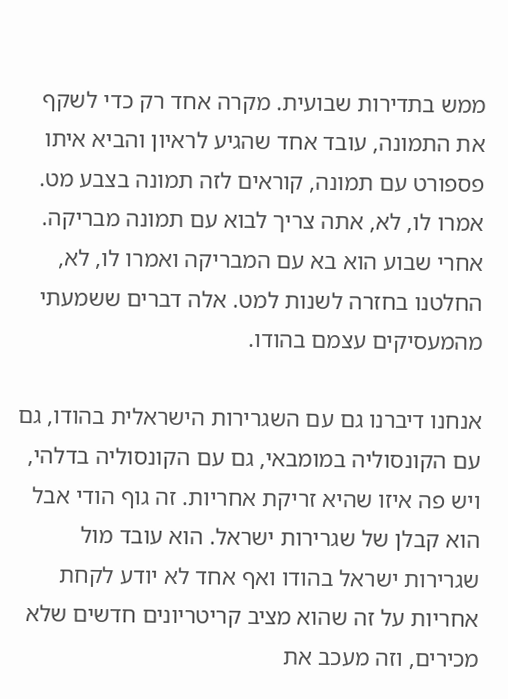ממש בתדירות שבועית. מקרה אחד רק כדי לשקף את התמונה, עובד אחד שהגיע לראיון והביא איתו פספורט עם תמונה, קוראים לזה תמונה בצבע מט. אמרו לו, לא, אתה צריך לבוא עם תמונה מבריקה. אחרי שבוע הוא בא עם המבריקה ואמרו לו, לא, החלטנו בחזרה לשנות למט. אלה דברים ששמעתי מהמעסיקים עצמם בהודו.

אנחנו דיברנו גם עם השגרירות הישראלית בהודו, גם עם הקונסוליה במומבאי, גם עם הקונסוליה בדלהי, ויש פה איזו שהיא זריקת אחריות. זה גוף הודי אבל הוא קבלן של שגרירות ישראל. הוא עובד מול שגרירות ישראל בהודו ואף אחד לא יודע לקחת אחריות על זה שהוא מציב קריטריונים חדשים שלא מכירים, וזה מעכב את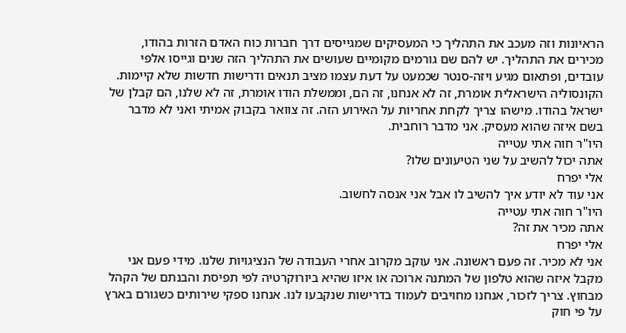הראיונות וזה מעכב את התהליך כי המעסיקים שמגייסים דרך חברות כוח האדם הזרות בהודו, מכירים את התהליך. יש להם שם גורמים מקומיים שעושים את התהליך הזה שנים וגייסו אלפי עובדים, ופתאום מגיע ויזה-סנטר שכמעט על דעת עצמו מציב תנאים ודרישות חדשות שלא קיימות. הקונסוליה הישראלית אומרת, זה לא אנחנו, זה הם, וממשלת הודו אומרת, זה לא שלנו, הם קבלן של ישראל בהודו. מישהו צריך לקחת אחריות על האירוע הזה. זה צוואר בקבוק אמיתי ואני לא מדבר בשם איזה שהוא מעסיק. אני מדבר רוחבית.
היו"ר חוה אתי עטייה
אתה יכול להשיב על שני הטיעונים שלו?
אלי יפרח
אני עוד לא יודע איך להשיב לו אבל אני אנסה לחשוב.
היו"ר חוה אתי עטייה
אתה מכיר את זה?
אלי יפרח
אני לא מכיר. זה פעם ראשונה. אני עוקב מקרוב אחרי העבודה של הנציגויות שלנו. מידי פעם אני מקבל איזה שהוא טלפון של המתנה ארוכה או איזו שהיא ביורוקרטיה לפי תפיסת והבנתם של הקהל מבחוץ. צריך לזכור, אנחנו מחויבים לעמוד בדרישות שנקבעו לנו. אנחנו ספקי שירותים כשגורם בארץ על פי חוק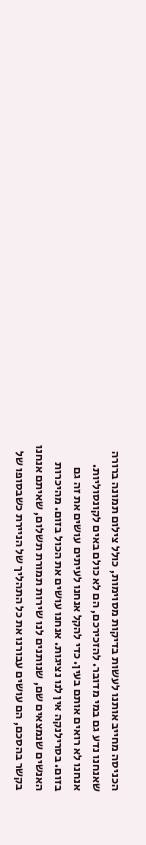הכניסה מחייב אותנו לעשות בדיקות מסוימות, כולל צילום תמונה ברורה שאנחנו נדע גם במי מדובר. להזכירכם, הם לא כולם באים לקונסוליות. אנחנו לא רואים אותם בעין. כדי להקל אנחנו לעיתים עושים את זה גם בזום. בסרילנקה אין לנו נציגות. אנחנו עושים את הכול בזום. מהיכרות האנשים שנמצאים שם, שנותנים לנו שירות תמורת תשלום, שאיתם אנחנו בקשר בהסכם, הם עושים עבורנו את כל התהליך של הניירת כשבסופו של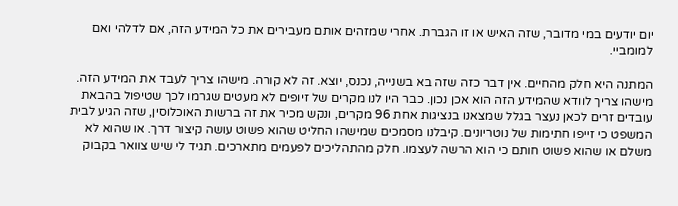יום יודעים במי מדובר, שזה האיש או זו הגברת. אחרי שמזהים אותם מעבירים את כל המידע הזה, אם לדלהי ואם למומביי.

המתנה היא חלק מהחיים. אין דבר כזה שזה בא בשנייה, נכנס, יוצא. זה לא קורה. מישהו צריך לעבד את המידע הזה. מישהו צריך לוודא שהמידע הזה הוא אכן נכון. כבר היו לנו מקרים של זיופים לא מעטים שגרמו לכך שטיפול בהבאת עובדים זרים לכאן נעצר בגלל שמצאנו בנציגות אחת 96 מקרים, ונקש מכיר את זה ברשות האוכלוסין, שזה הגיע לבית המשפט כי זייפו חתימות של נוטריונים. קיבלנו מסמכים שמישהו החליט שהוא פשוט עושה קיצור דרך. או שהוא לא משלם או שהוא פשוט חותם כי הוא הרשה לעצמו. חלק מהתהליכים לפעמים מתארכים. תגיד לי שיש צוואר בקבוק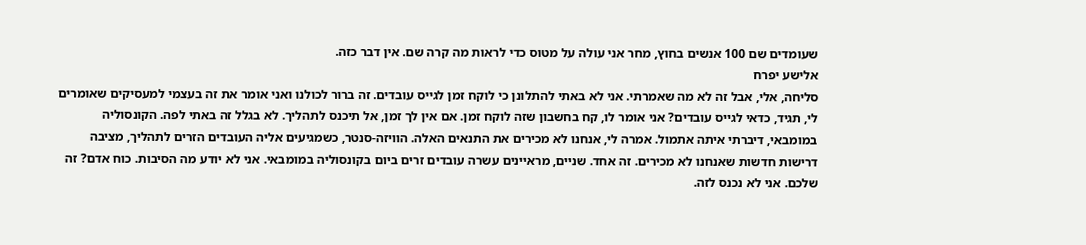שעומדים שם 100 אנשים בחוץ, מחר אני עולה על מטוס כדי לראות מה קרה שם. אין דבר כזה.
אלישע יפרח
סליחה, אלי, אבל זה לא מה שאמרתי. אני לא באתי להתלונן כי לוקח זמן לגייס עובדים. זה ברור לכולנו ואני אומר את זה בעצמי למעסיקים שאומרים לי, תגיד, כדאי לגייס עובדים? אני אומר לו, קח בחשבון שזה לוקח זמן. אם אין לך זמן, אל תיכנס לתהליך. לא בגלל זה באתי לפה. הקונסוליה במומבאי, דיברתי איתה אתמול. אמרה לי, אנחנו לא מכירים את התנאים האלה. הוויזה-סנטר, כשמגיעים אליה העובדים הזרים לתהליך, מציבה דרישות חדשות שאנחנו לא מכירים. זה אחד. שניים, מראיינים עשרה עובדים זרים ביום בקונסוליה במומבאי. אני לא יודע מה הסיבות. כוח אדם? זה שלכם. אני לא נכנס לזה.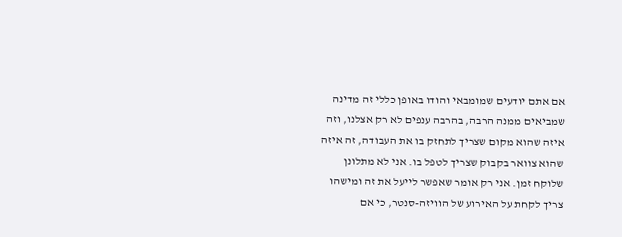אם אתם יודעים שמומבאי והודו באופן כללי זה מדינה שמביאים ממנה הרבה, בהרבה ענפים לא רק אצלנו, וזה איזה שהוא מקום שצריך לתחזק בו את העבודה, זה איזה שהוא צוואר בקבוק שצריך לטפל בו. אני לא מתלונן שלוקח זמן. אני רק אומר שאפשר לייעל את זה ומישהו צריך לקחת על האירוע של הוויזה-סנטר, כי אם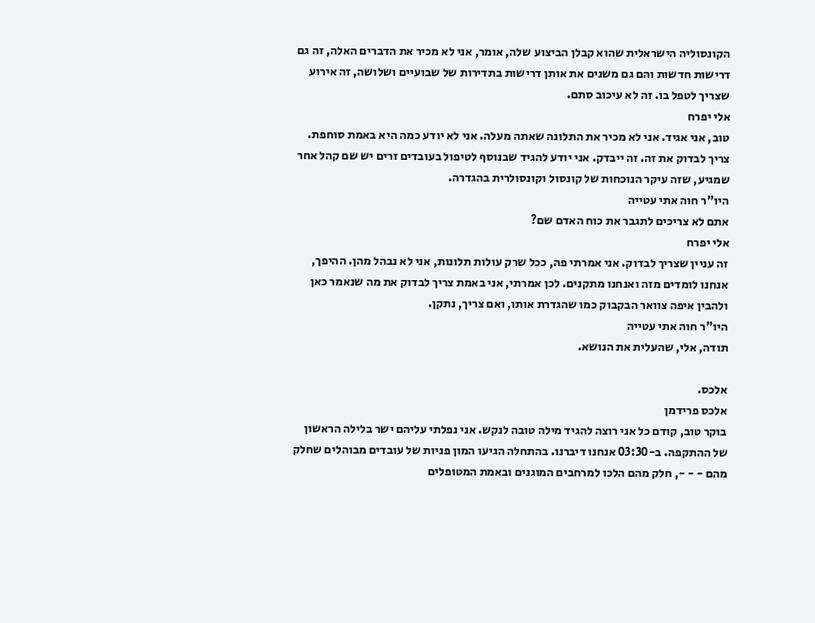הקונסוליה הישראלית שהוא קבלן הביצוע שלה, אומר, אני לא מכיר את הדברים האלה, זה גם דרישות חדשות והם גם משנים את אותן דרישות בתדירות של שבועיים ושלושה, זה אירוע שצריך לטפל בו. זה לא עיכוב סתם.
אלי יפרח
טוב, אני אגיד. אני לא מכיר את התלונה שאתה מעלה. אני לא יודע כמה היא באמת סוחפת. צריך לבדוק את זה. זה ייבדק. אני יודע להגיד שבנוסף לטיפול בעובדים זרים יש שם קהל אחר שמגיע, שזה עיקר הנוכחות של קונסול וקונסולרית בהגדרה.
היו"ר חוה אתי עטייה
אתם לא צריכים לתגבר את כוח האדם שם?
אלי יפרח
זה עניין שצריך לבדוק. אני אמרתי פה, ככל שרק עולות תלונות, אני לא נבהל מהן. ההיפך, אנחנו לומדים מזה ואנחנו מתקנים. לכן אמרתי, אני באמת צריך לבדוק את מה שנאמר כאן ולהבין איפה צוואר הבקבוק כמו שהגדרת אותו, ואם צריך, נתקן.
היו"ר חוה אתי עטייה
תודה, אלי, שהעלית את הנושא.

אלכס.
אלכס פרידמן
בוקר טוב, קודם כל אני רוצה להגיד מילה טובה לנקש. אני נפלתי עליהם ישר בלילה הראשון של ההתקפה. ב-03:30 אנחנו דיברנו. בהתחלה הגיעו המון פניות של עובדים מבוהלים שחלק מהם - - -, חלק מהם הלכו למרחבים המוגנים ובאמת המטופלים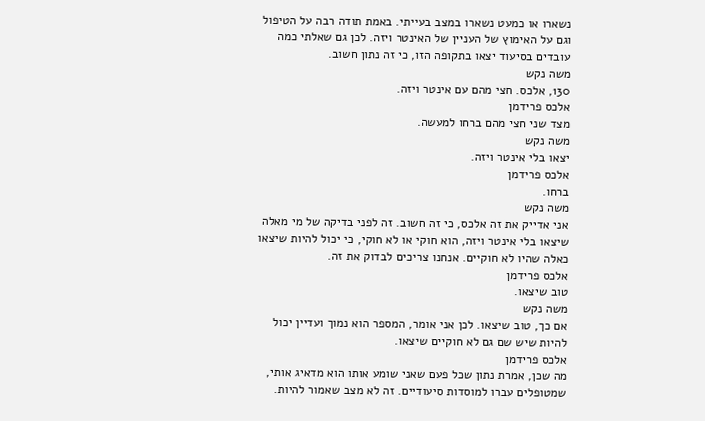נשארו או כמעט נשארו במצב בעייתי. באמת תודה רבה על הטיפול וגם על האימוץ של העניין של האינטר ויזה. לכן גם שאלתי כמה עובדים בסיעוד יצאו בתקופה הזו, כי זה נתון חשוב.
משה נקש
130, אלכס. חצי מהם עם אינטר ויזה.
אלכס פרידמן
מצד שני חצי מהם ברחו למעשה.
משה נקש
יצאו בלי אינטר ויזה.
אלכס פרידמן
ברחו.
משה נקש
אני אדייק את זה אלכס, כי זה חשוב. זה לפני בדיקה של מי מאלה שיצאו בלי אינטר ויזה, הוא חוקי או לא חוקי, כי יכול להיות שיצאו כאלה שהיו לא חוקיים. אנחנו צריכים לבדוק את זה.
אלכס פרידמן
טוב שיצאו.
משה נקש
אם כך, טוב שיצאו. לכן אני אומר, המספר הוא נמוך ועדיין יכול להיות שיש שם גם לא חוקיים שיצאו.
אלכס פרידמן
מה שכן, אמרת נתון שכל פעם שאני שומע אותו הוא מדאיג אותי, שמטופלים עברו למוסדות סיעודיים. זה לא מצב שאמור להיות.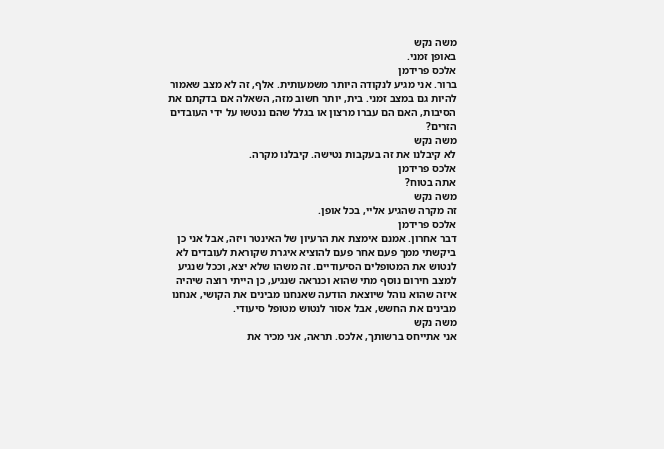משה נקש
באופן זמני.
אלכס פרידמן
ברור. אני מגיע לנקודה היותר משמעותית. אלף, זה לא מצב שאמור להיות גם במצב זמני. בית, יותר חשוב מזה, השאלה אם בדקתם את הסיבות, האם הם עברו מרצון או בגלל שהם ננטשו על ידי העובדים הזרים?
משה נקש
לא קיבלנו את זה בעקבות נטישה. קיבלנו מקרה.
אלכס פרידמן
אתה בטוח?
משה נקש
זה מקרה שהגיע אליי, בכל אופן.
אלכס פרידמן
דבר אחרון. אמנם אימצת את הרעיון של האינטר ויזה, אבל אני כן ביקשתי ממך פעם אחר פעם להוציא איגרת שקוראת לעובדים לא לנטוש את המטופלים הסיעודיים. זה משהו שלא יצא, וככל שנגיע למצב חירום נוסף מתי שהוא וכנראה שנגיע, כן הייתי רוצה שיהיה איזה שהוא נוהל שיוצאת הודעה שאנחנו מבינים את הקושי, אנחנו מבינים את החשש, אבל אסור לנטוש מטופל סיעודי.
משה נקש
אני אתייחס ברשותך, אלכס. תראה, אני מכיר את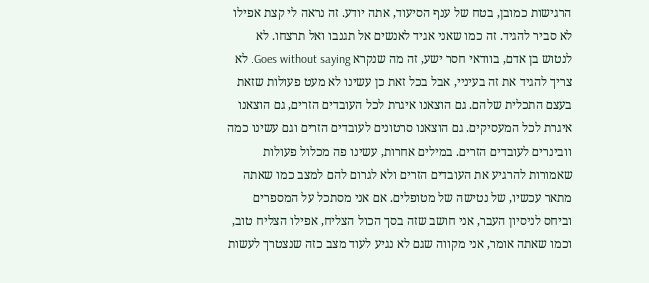הרגישות כמובן, בטח של ענף הסיעוד, אתה יודע. זה נראה לי קצת אפילו לא סביר להגיד. זה כמו שאני אגיד לאנשים אל תגנבו ואל תרצחו. לא לנטוש בן אדם, בוודאי חסר ישע, זה מה שנקרא Goes without saying. לא צריך להגיד את זה בעיניי, אבל בכל זאת כן עשינו לא מעט פעולות שזאת בעצם התכלית שלהם. גם הוצאנו איגרת לכל העובדים הזרים, גם הוצאנו איגרת לכל המעסיקים. גם הוצאנו סרטונים לעובדים הזרים וגם עשינו כמה וובינרים לעובדים הזרים. במילים אחרות, עשינו פה מכלול פעולות שאמורות להרגיע את העובדים הזרים ולא לגרום להם למצב כמו שאתה מתאר עכשיו, של נטישה של מטופלים. אם אני מסתכל על המספרים וביחס לניסיון העבר, אני חושב שזה בסך הכול הצליח, אפילו הצליח טוב, וכמו שאתה אומר, אני מקווה שגם לא נגיע לעוד מצב כזה שנצטרך לעשות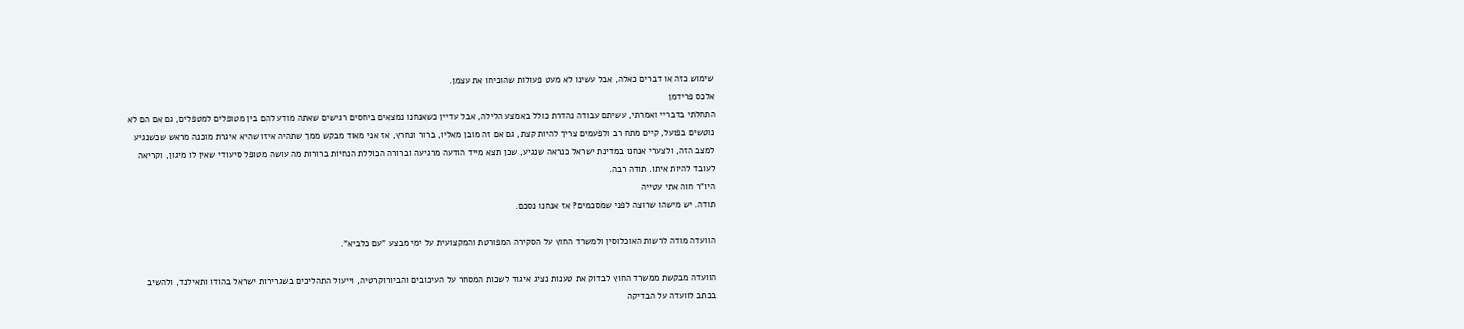שימוש כזה או דברים כאלה, אבל עשינו לא מעט פעולות שהוכיחו את עצמן.
אלכס פרידמן
התחלתי בדבריי ואמרתי, עשיתם עבודה נהדרת כולל באמצע הלילה, אבל עדיין כשאנחנו נמצאים ביחסים רגישים שאתה מודע להם בין מטופלים למטפלים, גם אם הם לא נוטשים בפועל, קיים מתח רב ולפעמים צריך להיות קצת, גם אם זה מובן מאליו, ברור ונחרץ, אז אני מאוד מבקש ממך שתהיה איזו שהיא איגרת מוכנה מראש שכשנגיע למצב הזה, ולצערי אנחנו במדינת ישראל כנראה שנגיע, שכן תצא מייד הודעה מרגיעה וברורה הכוללת הנחיות ברורות מה עושה מטופל סיעודי שאין לו מיגון, וקריאה לעובד להיות איתו. תודה רבה.
היו"ר חוה אתי עטייה
תודה. יש מישהו שרוצה לפני שמסכמים? אז אנחנו נסכם.

הוועדה מודה לרשות האוכלוסין ולמשרד החוץ על הסקירה המפורטת והמקצועית על ימי מבצע "עם כלביא".

הוועדה מבקשת ממשרד החוץ לבדוק את טענות נציג איגוד לשכות המסחר על העיכובים והביורוקרטיה, וייעול התהליכים בשגרירות ישראל בהודו ותאילנד, ולהשיב בכתב לוועדה על הבדיקה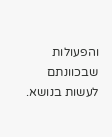והפעולות שבכוונתם לעשות בנושא.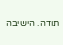תודה. הישיבה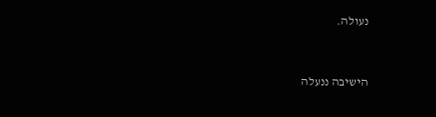נעולה.


הישיבה ננעלה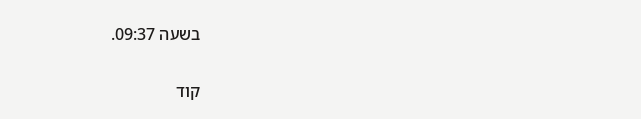בשעה 09:37.

קוד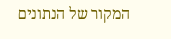המקור של הנתונים